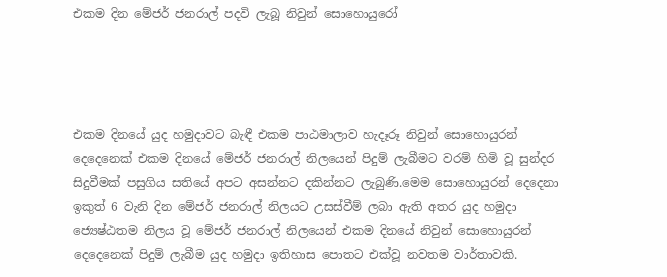එකම දින මේජර් ජනරාල් පදවි ලැබූ නිවුන් සොහොයුරෝ




එකම දිනයේ යුද හමුදාවට බැඳී එකම පාඨමාලාව හැදෑරූ නිවුන් සොහොයුරන් දෙදෙනෙක් එකම දිනයේ මේජර් ජනරාල් නිලයෙන් පිදුම් ලැබීමට වරම් හිමි වූ සුන්දර සිදුවීමක් පසුගිය සතියේ අපට අසන්නට දකින්නට ලැබුණි.මෙම සොහොයුරන් දෙදෙනා ඉකුත් 6 වැනි දින මේජර් ජනරාල් නිලයට උසස්වීම් ලබා ඇති අතර යුද හමුදා ජ්‍යෙෂ්ඨතම නිලය වූ මේජර් ජනරාල් නිලයෙන් එකම දිනයේ නිවුන් සොහොයුරන් දෙදෙනෙක් පිදුම් ලැබීම යුද හමුදා ඉතිහාස පොතට එක්වූ නවතම වාර්තාවකි.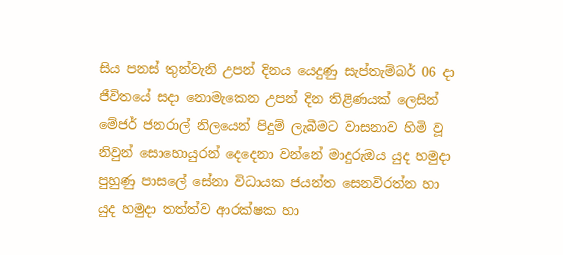සිය පනස් තුන්වැනි උපන් දිනය යෙදුණු සැප්තැම්බර් 06 දා ජීවිතයේ සදා නොමැකෙන උපන් දින තිළිණයක් ලෙසින් මේජර් ජනරාල් නිලයෙන් පිදුම් ලැබීමට වාසනාව හිමි වූ නිවුන් සොහොයුරන් දෙදෙනා වන්නේ මාදුරුඔය යුද හමුදා පුහුණු පාසලේ සේනා විධායක ජයන්ත සෙනවිරත්න හා යුද හමුදා තත්ත්ව ආරක්ෂක හා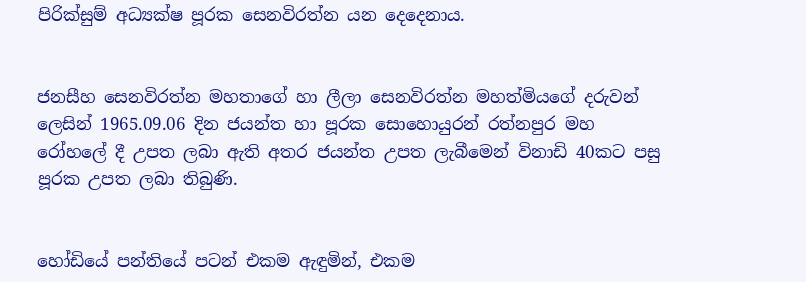පිරික්සුම් අධ්‍යක්ෂ පූරක සෙනවිරත්න යන දෙදෙනාය.


ජනසීහ සෙනවිරත්න මහතාගේ හා ලීලා සෙනවිරත්න මහත්මියගේ දරුවන් ලෙසින් 1965.09.06 දින ජයන්ත හා පූරක සොහොයුරන් රත්නපුර මහ රෝහලේ දී උපත ලබා ඇති අතර ජයන්ත උපත ලැබීමෙන් විනාඩි 40කට පසු පූරක උපත ලබා තිබුණි.


හෝඩියේ පන්තියේ පටන් එකම ඇඳුමින්, එකම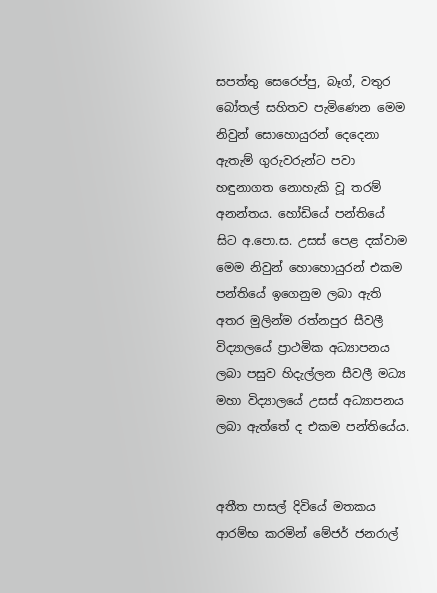සපත්තු සෙරෙප්පු, බෑග්, වතුර බෝතල් සහිතව පැමිණෙන මෙම නිවුන් සොහොයුරන් දෙදෙනා ඇතැම් ගුරුවරුන්ට පවා හඳුනාගත නොහැකි වූ තරම් අනන්තය. හෝඩියේ පන්තියේ සිට අ.පො.ස. උසස් පෙළ දක්වාම මෙම නිවුන් හොහොයුරන් එකම පන්තියේ ඉගෙනුම ලබා ඇති අතර මුලින්ම රත්නපුර සීවලී විද්‍යාලයේ ප්‍රාථමික අධ්‍යාපනය ලබා පසුව හිදැල්ලන සීවලී මධ්‍ය මහා විද්‍යාලයේ උසස් අධ්‍යාපනය ලබා ඇත්තේ ද එකම පන්තියේය.


අතීත පාසල් දිවියේ මතකය ආරම්භ කරමින් මේජර් ජනරාල්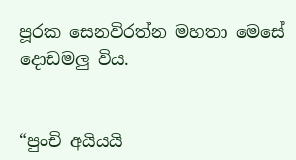පූරක සෙනවිරත්න මහතා මෙසේ දොඩමලු විය.


“පුංචි අයියයි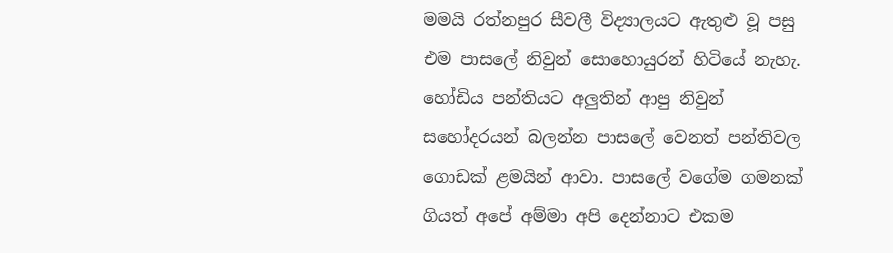මමයි රත්නපුර සීවලී විද්‍යාලයට ඇතුළු වූ පසු එම පාසලේ නිවුන් සොහොයුරන් හිටියේ නැහැ. හෝඩිය පන්තියට අලුතින් ආපු නිවුන් සහෝදරයන් බලන්න පාසලේ වෙනත් පන්තිවල ගොඩක් ළමයින් ආවා. පාසලේ වගේම ගමනක් ගියත් අපේ අම්මා අපි දෙන්නාට එකම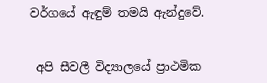වර්ගයේ ඇඳුම් තමයි ඇන්දුවේ.


 අපි සීවලී විද්‍යාලයේ ප්‍රාථමික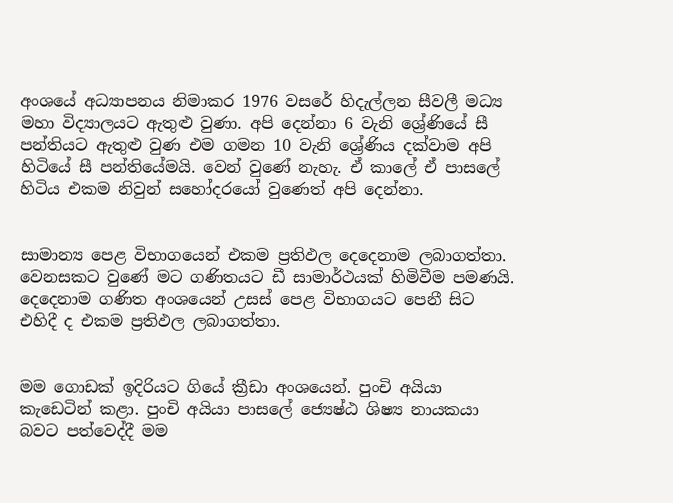අංශයේ අධ්‍යාපනය නිමාකර 1976 වසරේ හිදැල්ලන සීවලී මධ්‍ය මහා විද්‍යාලයට ඇතුළු වුණා. අපි දෙන්නා 6 වැනි ශ්‍රේණියේ සී පන්තියට ඇතුළු වුණ එම ගමන 10 වැනි ශ්‍රේණිය දක්වාම අපි හිටියේ සී පන්තියේමයි. වෙන් වුණේ නැහැ. ඒ කාලේ ඒ පාසලේ හිටිය එකම නිවුන් සහෝදරයෝ වුණෙත් අපි දෙන්නා.


සාමාන්‍ය පෙළ විභාගයෙන් එකම ප්‍රතිඵල දෙදෙනාම ලබාගත්තා. වෙනසකට වුණේ මට ගණිතයට ඩී සාමාර්ථයක් හිමිවීම පමණයි. දෙදෙනාම ගණිත අංශයෙන් උසස් පෙළ විභාගයට පෙනී සිට එහිදී ද එකම ප්‍රතිඵල ලබාගත්තා.


මම ගොඩක් ඉදිරියට ගියේ ක්‍රීඩා අංශයෙන්. පුංචි අයියා කැඩෙටින් කළා. පුංචි අයියා පාසලේ ජ්‍යෙෂ්ඨ ශිෂ්‍ය නායකයා බවට පත්වෙද්දී මම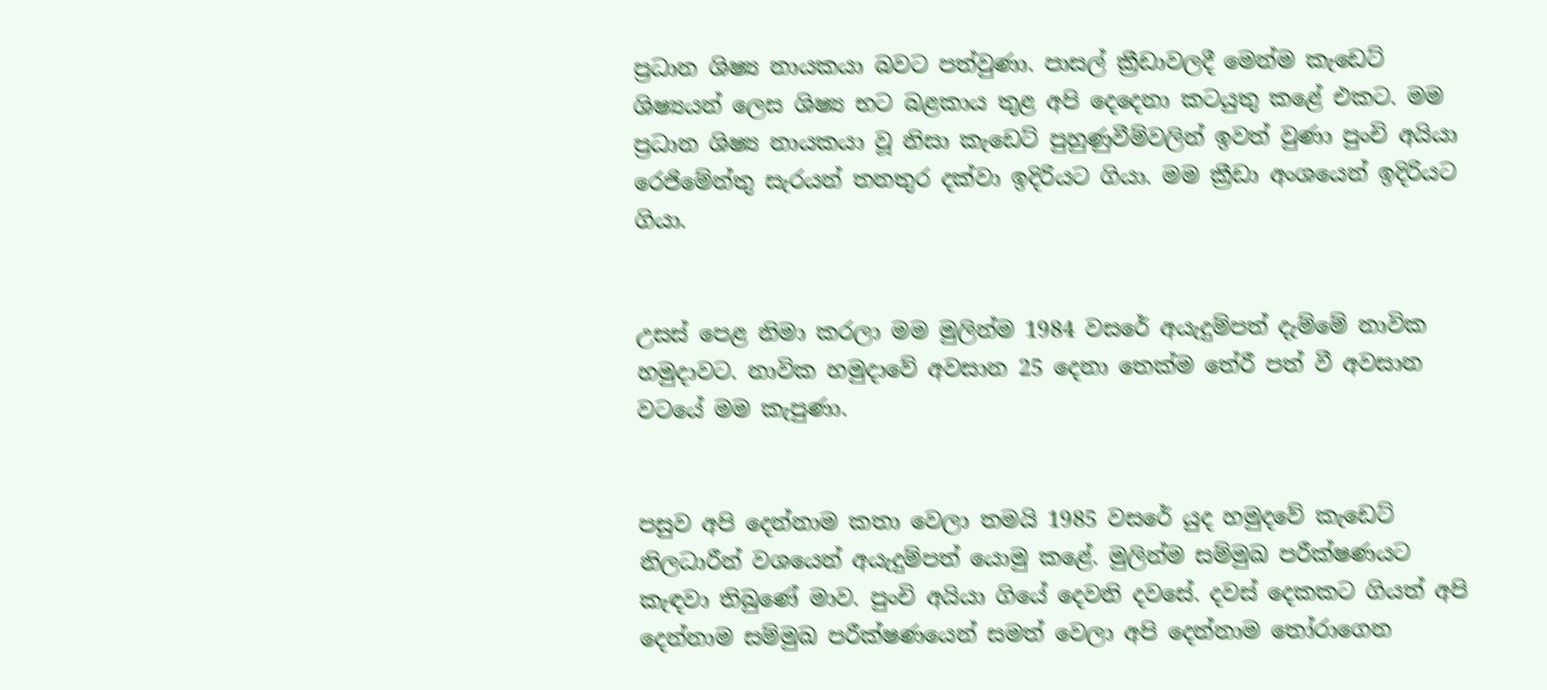ප්‍රධාන ශිෂ්‍ය නායකයා බවට පත්වුණා. පාසල් ක්‍රීඩාවලදී මෙන්ම කැඩෙට් ශිෂ්‍යයන් ලෙස ශිෂ්‍ය භට බළකාය තුළ අපි දෙදෙනා කටයුතු කළේ එකට. මම ප්‍රධාන ශිෂ්‍ය නායකයා වූ නිසා කැඩෙට් පුහුණුවීම්වලින් ඉවත් වුණා පුංචි අයියා රෙජිමේන්තු සැරයන් තනතුර දක්වා ඉදිරියට ගියා. මම ක්‍රීඩා අංශයෙන් ඉදිරියට ගියා.


උසස් පෙළ නිමා කරලා මම මුලින්ම 1984 වසරේ අයැදුම්පත් දැම්මේ නාවික හමුදාවට. නාවික හමුදාවේ අවසාන 25 දෙනා තෙක්ම තේරී පත් වී අවසාන වටයේ මම කැපුණා.


පසුව අපි දෙන්නාම කතා වෙලා තමයි 1985 වසරේ යුද හමුදවේ කැඩෙට් නිලධාරීන් වශයෙන් අයැදුම්පත් යොමු කළේ. මුලින්ම සම්මුඛ පරීක්ෂණයට කැඳවා තිබුණේ මාව. පුංචි අයියා ගියේ දෙවනි දවසේ. දවස් දෙකකට ගියත් අපි දෙන්නාම සම්මුඛ පරීක්ෂණයෙන් සමත් වෙලා අපි දෙන්නාම තෝරාගෙන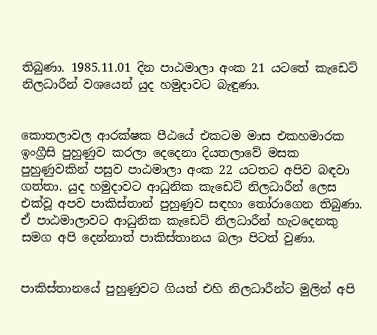තිබුණා. 1985.11.01 දින පාඨමාලා අංක 21 යටතේ කැඩෙට් නිලධාරීන් වශයෙන් යුද හමුදාවට බැඳුණා.


කොතලාවල ආරක්ෂක පීඨයේ එකටම මාස එකහමාරක ඉංග්‍රීසි පුහුණුව කරලා දෙදෙනා දියතලාවේ මසක පුහුණුවකින් පසුව පාඨමාලා අංක 22 යටතට අපිව බඳවා ගත්තා. යුද හමුදාවට ආධුනික කැඩෙට් නිලධාරීන් ලෙස එක්වූ අපව පාකිස්තාන් පුහුණුව සඳහා තෝරාගෙන තිබුණා. ඒ පාඨමාලාවට ආධුනික කැඩෙට් නිලධාරීන් හැටදෙනකු සමග අපි දෙන්නාත් පාකිස්තානය බලා පිටත් වුණා.


පාකිස්තානයේ පුහුණුවට ගියත් එහි නිලධාරීන්ට මුලින් අපි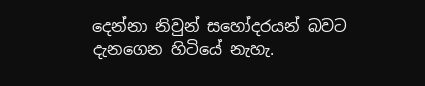දෙන්නා නිවුන් සහෝදරයන් බවට දැනගෙන හිටියේ නැහැ.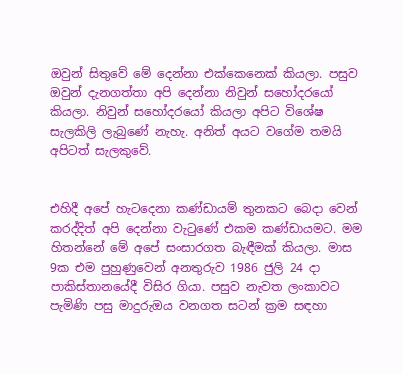ඔවුන් සිතුවේ මේ දෙන්නා එක්කෙනෙක් කියලා. පසුව ඔවුන් දැනගත්තා අපි දෙන්නා නිවුන් සහෝදරයෝ කියලා. නිවුන් සහෝදරයෝ කියලා අපිට විශේෂ සැලකිලි ලැබුණේ නැහැ. අනිත් අයට වගේම තමයි අපිටත් සැලකුවේ.


එහිදී අපේ හැටදෙනා කණ්ඩායම් තුනකට බෙදා වෙන් කරද්දිත් අපි දෙන්නා වැටුණේ එකම කණ්ඩායමට. මම හිතන්නේ මේ අපේ සංසාරගත බැඳීමක් කියලා. මාස 9ක එම පුහුණුවෙන් අනතුරුව 1986 ජුලි 24 දා පාකිස්තානයේදී විසිර ගියා. පසුව නැවත ලංකාවට පැමිණි පසු මාදුරුඔය වනගත සටන් ක්‍රම සඳහා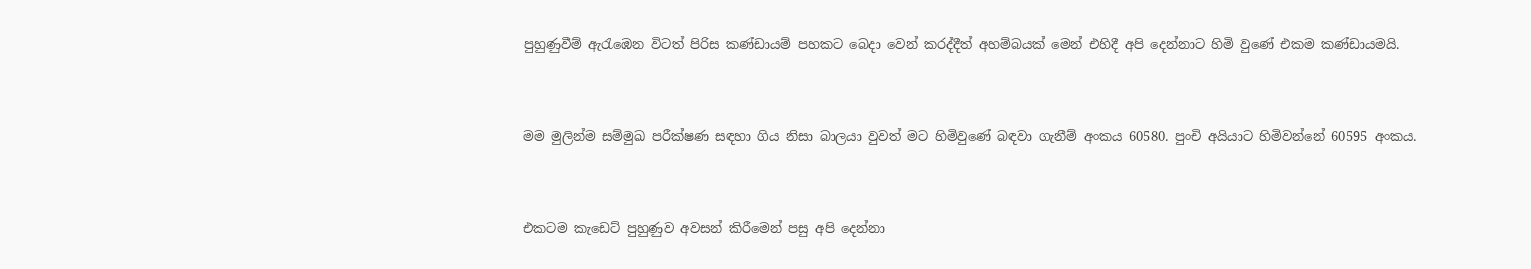පුහුණුවීම් ඇරැඹෙන විටත් පිරිස කණ්ඩායම් පහකට බෙදා වෙන් කරද්දීත් අහම්බයක් මෙන් එහිදී අපි දෙන්නාට හිමි වුණේ එකම කණ්ඩායමයි.


මම මුලින්ම සම්මුඛ පරීක්ෂණ සඳහා ගිය නිසා බාලයා වුවත් මට හිමිවුණේ බඳවා ගැනීම් අංකය 60580. පුංචි අයියාට හිමිවන්නේ 60595 අංකය.


එකටම කැඩෙට් පුහුණුව අවසන් කිරීමෙන් පසු අපි දෙන්නා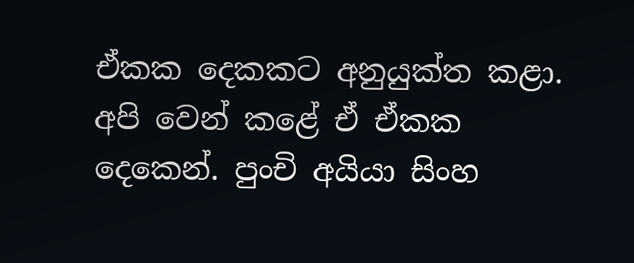ඒකක දෙකකට අනුයුක්ත කළා. අපි වෙන් කළේ ඒ ඒකක දෙකෙන්. පුංචි අයියා සිංහ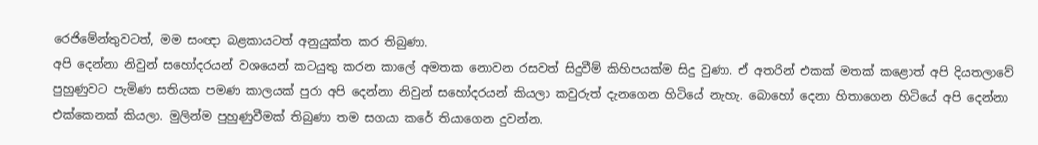රෙජිමේන්තුවටත්, මම සංඥා බළකායටත් අනුයුක්ත කර තිබුණා.
අපි දෙන්නා නිවුන් සහෝදරයන් වශයෙන් කටයුතු කරන කාලේ අමතක නොවන රසවත් සිදුවීම් කිහිපයක්ම සිදු වුණා. ඒ අතරින් එකක් මතක් කළොත් අපි දියතලාවේ පුහුණුවට පැමිණ සතියක පමණ කාලයක් පුරා අපි දෙන්නා නිවුන් සහෝදරයන් කියලා කවුරුත් දැනගෙන හිටියේ නැහැ. බොහෝ දෙනා හිතාගෙන හිටියේ අපි දෙන්නා එක්කෙනක් කියලා. මුලින්ම පුහුණුවීමක් තිබුණා තම සගයා කරේ තියාගෙන දුවන්න.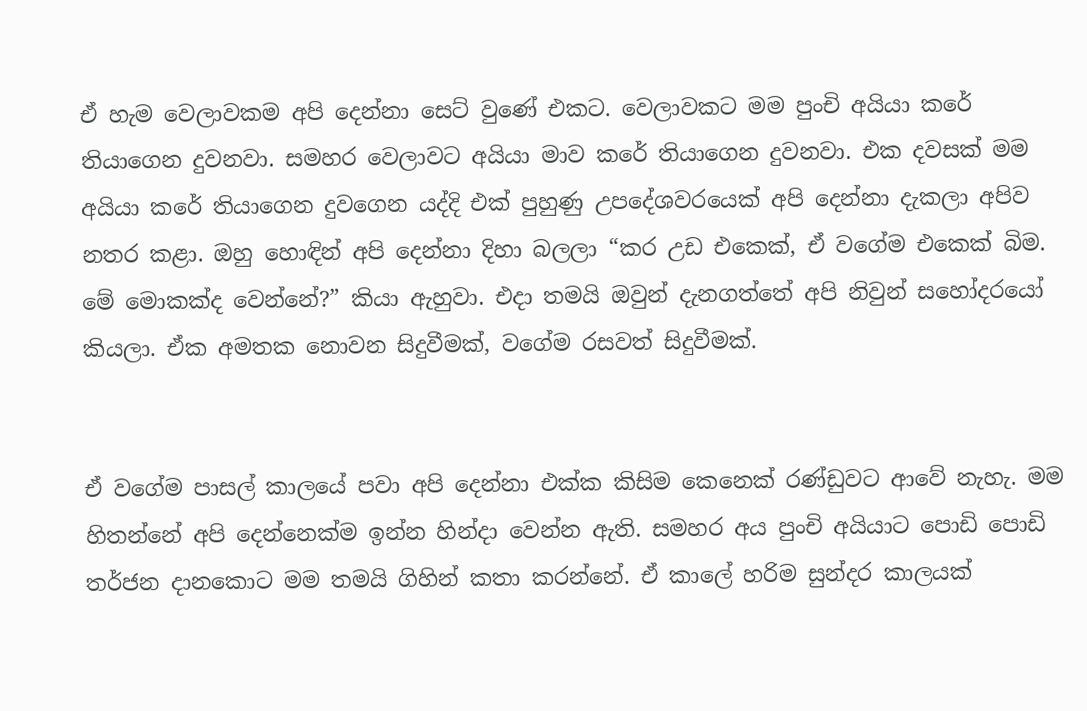ඒ හැම වෙලාවකම අපි දෙන්නා සෙට් වුණේ එකට. වෙලාවකට මම පුංචි අයියා කරේ තියාගෙන දුවනවා. සමහර වෙලාවට අයියා මාව කරේ තියාගෙන දුවනවා. එක දවසක් මම අයියා කරේ තියාගෙන දුවගෙන යද්දි එක් පුහුණු උපදේශවරයෙක් අපි දෙන්නා දැකලා අපිව නතර කළා. ඔහු හොඳින් අපි දෙන්නා දිහා බලලා “කර උඩ එකෙක්, ඒ වගේම එකෙක් බිම. මේ මොකක්ද වෙන්නේ?” කියා ඇහුවා. එදා තමයි ඔවුන් දැනගත්තේ අපි නිවුන් සහෝදරයෝ කියලා. ඒක අමතක නොවන සිදුවීමක්, වගේම රසවත් සිදුවීමක්.


ඒ වගේම පාසල් කාලයේ පවා අපි දෙන්නා එක්ක කිසිම කෙනෙක් රණ්ඩුවට ආවේ නැහැ. මම හිතන්නේ අපි දෙන්නෙක්ම ඉන්න හින්දා වෙන්න ඇති. සමහර අය පුංචි අයියාට පොඩි පොඩි තර්ජන දානකොට මම තමයි ගිහින් කතා කරන්නේ. ඒ කාලේ හරිම සුන්දර කාලයක්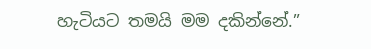හැටියට තමයි මම දකින්නේ.”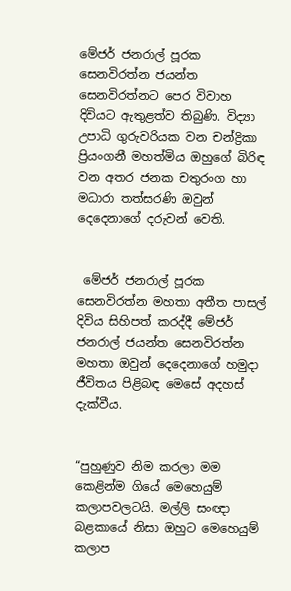මේජර් ජනරාල් පූරක සෙනවිරත්න ජයන්ත සෙනවිරත්නට පෙර විවාහ දිවියට ඇතුළත්ව තිබුණි. විද්‍යා උපාධි ගුරුවරියක වන චන්ද්‍රිකා ප්‍රියංගනී මහත්මිය ඔහුගේ බිරිඳ වන අතර ජනක චතුරංග හා මධාරා තත්සරණි ඔවුන් දෙදෙනාගේ දරුවන් වෙති.


 මේජර් ජනරාල් පූරක සෙනවිරත්න මහතා අතීත පාසල් දිවිය සිහිපත් කරද්දී මේජර් ජනරාල් ජයන්ත සෙනවිරත්න මහතා ඔවුන් දෙදෙනාගේ හමුදා ජීවිතය පිළිබඳ මෙසේ අදහස් දැක්වීය.


“පුහුණුව නිම කරලා මම කෙළින්ම ගියේ මෙහෙයුම් කලාපවලටයි. මල්ලි සංඥා බළකායේ නිසා ඔහුට මෙහෙයුම් කලාප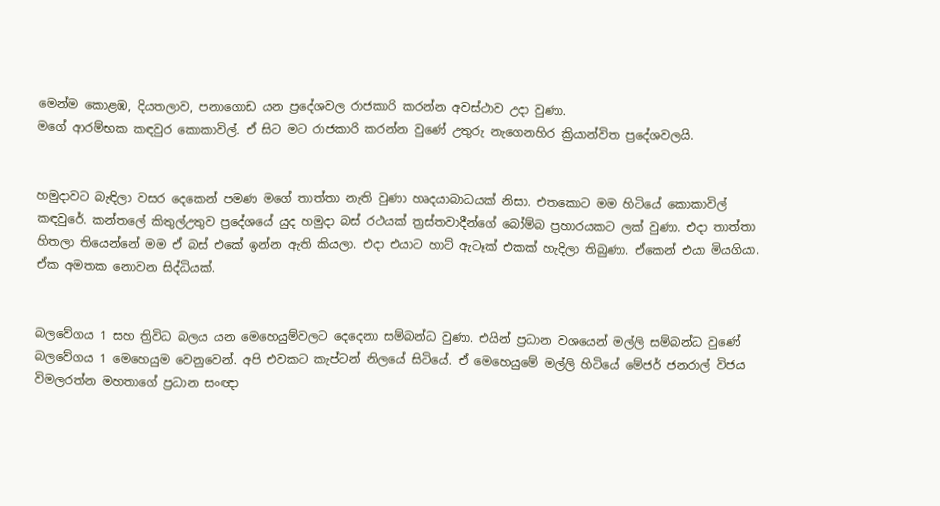මෙන්ම කොළඹ, දියතලාව, පනාගොඩ යන ප්‍රදේශවල රාජකාරි කරන්න අවස්ථාව උදා වුණා.
මගේ ආරම්භක කඳවුර කොකාවිල්. ඒ සිට මට රාජකාරි කරන්න වුණේ උතුරු නැගෙනහිර ක්‍රියාන්විත ප්‍රදේශවලයි.


හමුදාවට බැඳිලා වසර දෙකෙන් පමණ මගේ තාත්තා නැති වුණා හෘදයාබාධයක් නිසා. එතකොට මම හිටියේ කොකාවිල් කඳවුරේ. කන්තලේ කිතුල්උතුව ප්‍රදේශයේ යුද හමුදා බස් රථයක් ත්‍රස්තවාදීන්ගේ බෝම්බ ප්‍රහාරයකට ලක් වුණා. එදා තාත්තා හිතලා තියෙන්නේ මම ඒ බස් එකේ ඉන්න ඇති කියලා. එදා එයාට හාට් ඇටෑක් එකක් හැදිලා තිබුණා. ඒකෙන් එයා මියගියා. ඒක අමතක නොවන සිද්ධියක්.


බලවේගය 1 සහ ත්‍රිවිධ බලය යන මෙහෙයුම්වලට දෙදෙනා සම්බන්ධ වුණා. එයින් ප්‍රධාන වශයෙන් මල්ලි සම්බන්ධ වුණේ බලවේගය 1 මෙහෙයුම වෙනුවෙන්. අපි එවකට කැප්ටන් නිලයේ සිටියේ. ඒ මෙහෙයුමේ මල්ලි හිටියේ මේජර් ජනරාල් විජය විමලරත්න මහතාගේ ප්‍රධාන සංඥා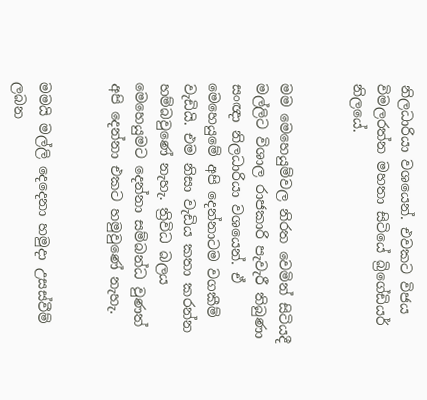නිලධාරියා වශයෙන්. එවකට විජය විමලරත්න මහතා සිටියේ බ්‍රිගේඩියර් නිලයේ.


මම මෙහෙයුම්වල නිරත වෙමින් සිටියදී මල්ලිට විශාල රාජකාරි පැවැරී තිබුණා සංඥා නිලධාරියා වශයෙන්. ඒ මෙහෙයුමේ අපි දෙන්නාටම වගකීම් වැඩියි. එම නිසා වැඩිය කතා කරන්න හම්බවුණේ නැහැ. ත්‍රිවිධ බලය මෙහෙයුමට දෙන්නා සම්බන්ධ වුණත් අපි දෙන්නා එකට හමුවුණේ නැහැ.


මමයි මල්ලි දෙදෙනා හමුදා උසස්වීම් ලබන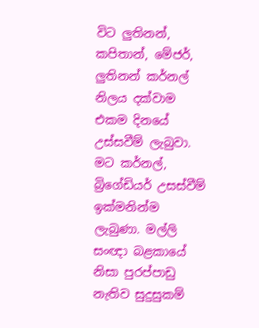විට ලුතිනන්, කපිතාන්, මේජර්, ලුතිනන් කර්නල් නිලය දක්වාම එකම දිනයේ උස්සවීම් ලැබුවා. මට කර්නල්, බ්‍රිගේඩියර් උසස්වීම් ඉක්මනින්ම ලැබුණා. මල්ලි සංඥා බළකායේ නිසා පුරප්පාඩු නැතිව සුදුසුකම්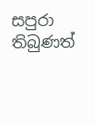සපුරා තිබුණත්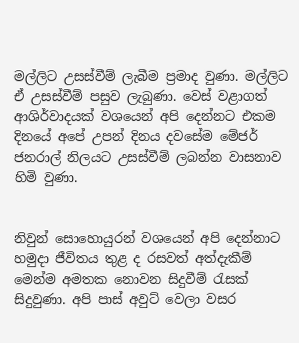මල්ලිට උසස්වීම් ලැබීම ප්‍රමාද වුණා. මල්ලිට ඒ උසස්වීම් පසුව ලැබුණා. වෙස් වළාගත් ආශිර්වාදයක් වශයෙන් අපි දෙන්නට එකම දිනයේ අපේ උපන් දිනය දවසේම මේජර් ජනරාල් නිලයට උසස්වීම් ලබන්න වාසනාව හිමි වුණා.


නිවුන් සොහොයුරන් වශයෙන් අපි දෙන්නාට හමුදා ජීවිතය තුළ ද රසවත් අත්දැකීම් මෙන්ම අමතක නොවන සිදුවීම් රැසක් සිදුවුණා. අපි පාස් අවුට් වෙලා වසර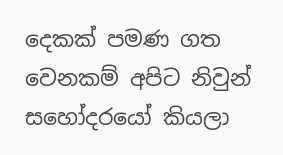දෙකක් පමණ ගත වෙනකම් අපිට නිවුන් සහෝදරයෝ කියලා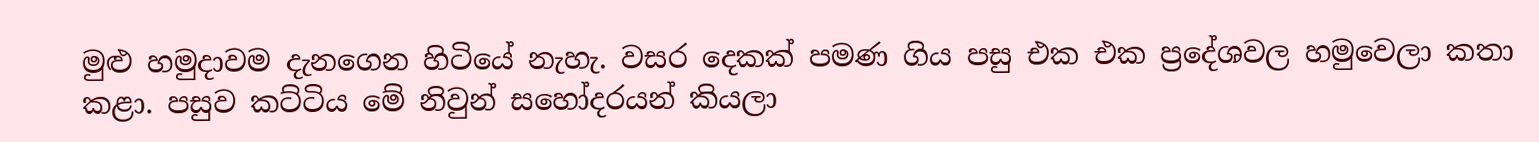මුළු හමුදාවම දැනගෙන හිටියේ නැහැ. වසර දෙකක් පමණ ගිය පසු එක එක ප්‍රදේශවල හමුවෙලා කතා කළා. පසුව කට්ටිය මේ නිවුන් සහෝදරයන් කියලා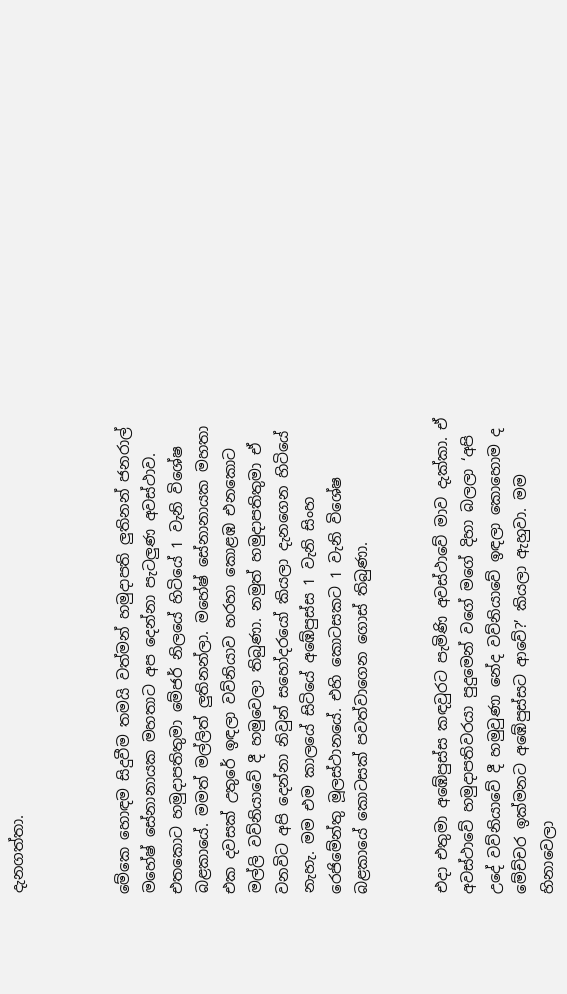දැනගත්තා.



මේකෙ හොඳම සිදුවීම තමයි වත්මන් හමුදාපති ලුතිනන් ජනරාල් මහේෂ් සේනානායක මහතාට අප දෙන්නා පැටලුණ අවස්ථාව. එතකොට හමුදාපතිතුමා මේජර් නිලයේ හිටියේ 1 වැනි විශේෂ බළකායේ. මමත් මල්ලිත් ලුතිනන්ලා. මහේෂ් සේනානායක මහතා එක දවසක් උතුරේ ඉඳලා වව්නියාව හරහා කොළඹ එනකොට මල්ලි වව්නියාවේ දී හමුවෙලා තිබුණා. නමුත් හමුදාපතිතුමා ඒ වනවිට අපි දෙන්නා නිවුන් සහෝදරයෝ කියලා දැනගෙන හිටියේ නැහැ. මම එම කාලයේ සිටියේ අඹේපුස්ස 1 වැනි සිංහ රෙජිමේන්තු මූලස්ථානයේ. එහි කොටසකට 1 වැනි විශේෂ බළකායේ කොටසක් පවත්වාගෙන ගොස් තිබුණා.


එදා එතුමා අඹේපුස්ස කඳවුරට පැමිණි අවස්ථාවේ මාව දැක්කා. ඒ අවස්ථාවේ හමුදාපතිවරයා පුදුමෙන් වගේ මගේ දිහා බලලා ‘අපි උදේ වව්නියාවේ දී හමුවුණා නේද වව්නියාවේ ඉඳලා කොහොම ද මේච්චර ඉක්මනට අඹේපුස්සට ආවේ?’ කියලා ඇහුවා. මම හිනාවෙලා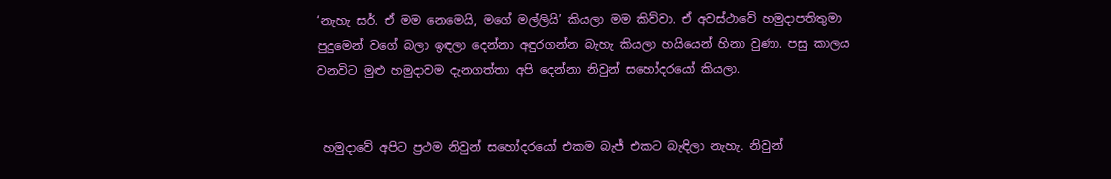‘නැහැ සර්. ඒ මම නෙමෙයි, මගේ මල්ලියි’ කියලා මම කිව්වා. ඒ අවස්ථාවේ හමුදාපතිතුමා පුදුමෙන් වගේ බලා ඉඳලා දෙන්නා අඳුරගන්න බැහැ කියලා හයියෙන් හිනා වුණා. පසු කාලය වනවිට මුළු හමුදාවම දැනගත්තා අපි දෙන්නා නිවුන් සහෝදරයෝ කියලා.


 හමුදාවේ අපිට ප්‍රථම නිවුන් සහෝදරයෝ එකම බැජ් එකට බැඳිලා නැහැ. නිවුන්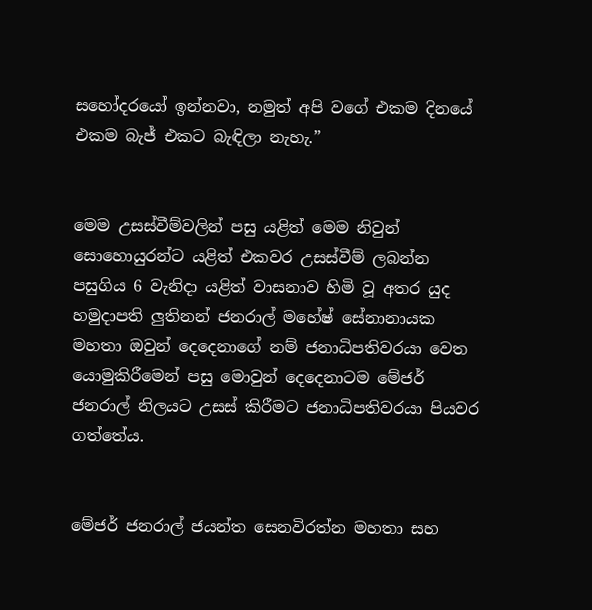සහෝදරයෝ ඉන්නවා, නමුත් අපි වගේ එකම දිනයේ එකම බැජ් එකට බැඳිලා නැහැ.”


මෙම උසස්වීම්වලින් පසු යළිත් මෙම නිවුන් සොහොයුරන්ට යළිත් එකවර උසස්වීම් ලබන්න පසුගිය 6 වැනිදා යළිත් වාසනාව හිමි වූ අතර යුද හමුදාපති ලුතිනන් ජනරාල් මහේෂ් සේනානායක මහතා ඔවුන් දෙදෙනාගේ නම් ජනාධිපතිවරයා වෙත යොමුකිරීමෙන් පසු මොවුන් දෙදෙනාටම මේජර් ජනරාල් නිලයට උසස් කිරීමට ජනාධිපතිවරයා පියවර ගත්තේය.


මේජර් ජනරාල් ජයන්ත සෙනවිරත්න මහතා සහ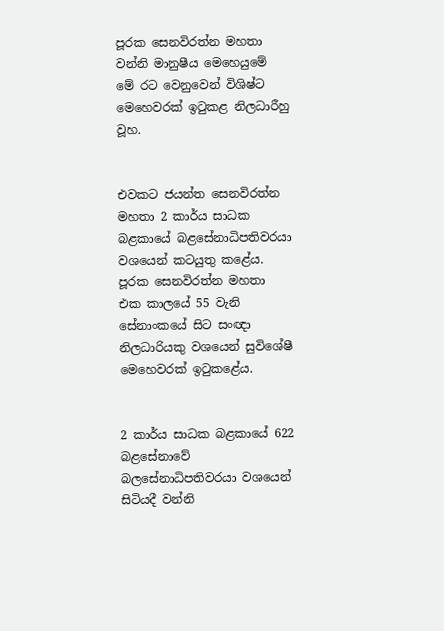පූරක සෙනවිරත්න මහතා වන්නි මානුෂීය මෙහෙයුමේ මේ රට වෙනුවෙන් විශිෂ්ට මෙහෙවරක් ඉටුකළ නිලධාරීහු වූහ.


එවකට ජයන්ත සෙනවිරත්න මහතා 2 කාර්ය සාධක බළකායේ බළසේනාධිපතිවරයා වශයෙන් කටයුතු කළේය. පූරක සෙනවිරත්න මහතා එක කාලයේ 55 වැනි සේනාංකයේ සිට සංඥා නිලධාරියකු වශයෙන් සුවිශේෂී මෙහෙවරක් ඉටුකළේය.


2 කාර්ය සාධක බළකායේ 622 බළසේනාවේ බලසේනාධිපතිවරයා වශයෙන් සිටියදී වන්නි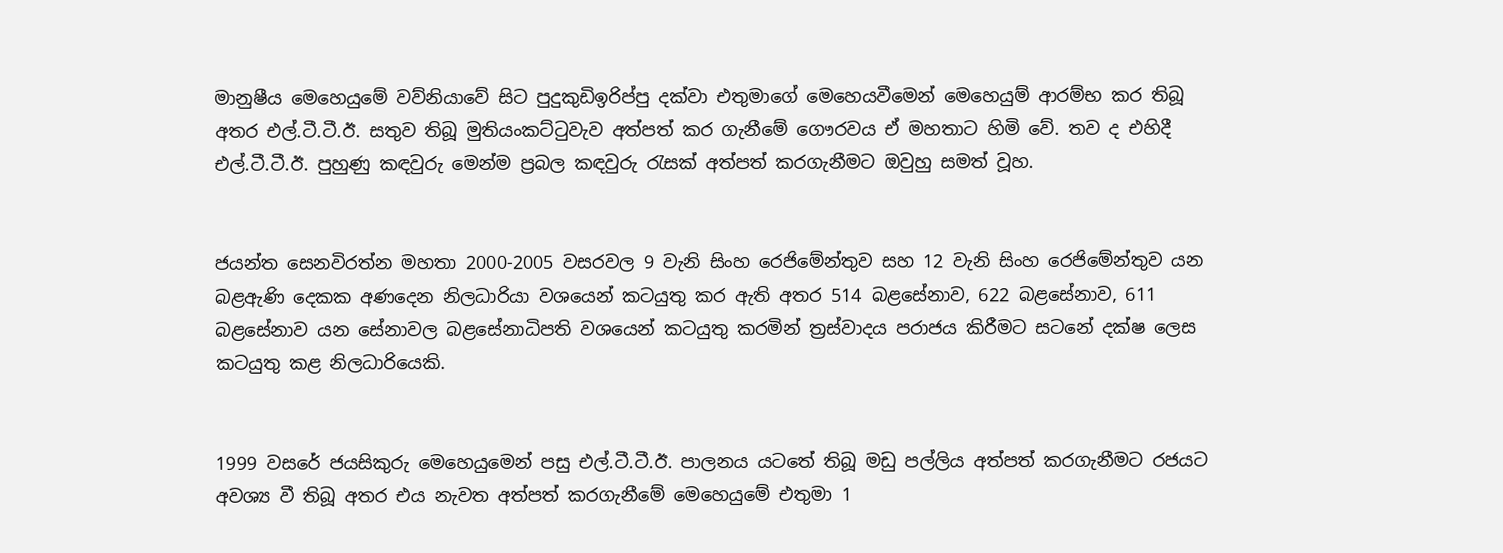මානුෂීය මෙහෙයුමේ වව්නියාවේ සිට පුදුකුඩිඉරිප්පු දක්වා එතුමාගේ මෙහෙයවීමෙන් මෙහෙයුම් ආරම්භ කර තිබූ අතර එල්.ටී.ටී.ඊ. සතුව තිබූ මුතියංකට්ටුවැව අත්පත් කර ගැනීමේ ගෞරවය ඒ මහතාට හිමි වේ. තව ද එහිදී එල්.ටී.ටී.ඊ. පුහුණු කඳවුරු මෙන්ම ප්‍රබල කඳවුරු රැසක් අත්පත් කරගැනීමට ඔවුහු සමත් වූහ.


ජයන්ත සෙනවිරත්න මහතා 2000-2005 වසරවල 9 වැනි සිංහ රෙජිමේන්තුව සහ 12 වැනි සිංහ රෙජිමේන්තුව යන බළඇණි දෙකක අණදෙන නිලධාරියා වශයෙන් කටයුතු කර ඇති අතර 514 බළසේනාව, 622 බළසේනාව, 611 බළසේනාව යන සේනාවල බළසේනාධිපති වශයෙන් කටයුතු කරමින් ත්‍රස්වාදය පරාජය කිරීමට සටනේ දක්ෂ ලෙස කටයුතු කළ නිලධාරියෙකි.


1999 වසරේ ජයසිකුරු මෙහෙයුමෙන් පසු එල්.ටී.ටී.ඊ. පාලනය යටතේ තිබූ මඩු පල්ලිය අත්පත් කරගැනීමට රජයට අවශ්‍ය වී තිබූ අතර එය නැවත අත්පත් කරගැනීමේ මෙහෙයුමේ එතුමා 1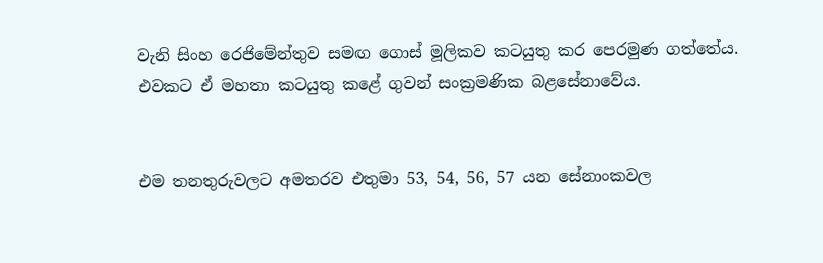වැනි සිංහ රෙජිමේන්තුව සමඟ ගොස් මූලිකව කටයුතු කර පෙරමුණ ගත්තේය. එවකට ඒ මහතා කටයුතු කළේ ගුවන් සංක්‍රමණික බළසේනාවේය.


එම තනතුරුවලට අමතරව එතුමා 53, 54, 56, 57 යන සේනාංකවල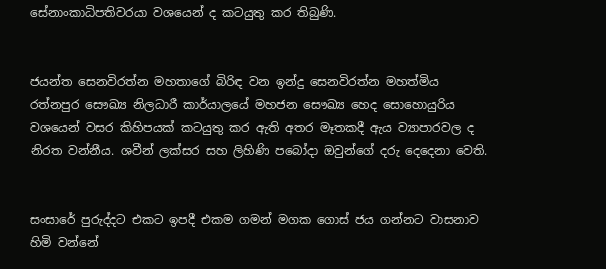සේනාංකාධිපතිවරයා වශයෙන් ද කටයුතු කර තිබුණි.


ජයන්ත සෙනවිරත්න මහතාගේ බිරිඳ වන ඉන්දු සෙනවිරත්න මහත්මිය රත්නපුර සෞඛ්‍ය නිලධාරී කාර්යාලයේ මහජන සෞඛ්‍ය හෙද සොහොයුරිය වශයෙන් වසර කිහිපයක් කටයුතු කර ඇති අතර මෑතකදී ඇය ව්‍යාපාරවල ද නිරත වන්නීය. ශවීන් ලක්සර සහ ලිහිණි පබෝදා ඔවුන්ගේ දරු දෙදෙනා වෙති.


සංසාරේ පුරුද්දට එකට ඉපදී එකම ගමන් මගක ගොස් ජය ගන්නට වාසනාව හිමි වන්නේ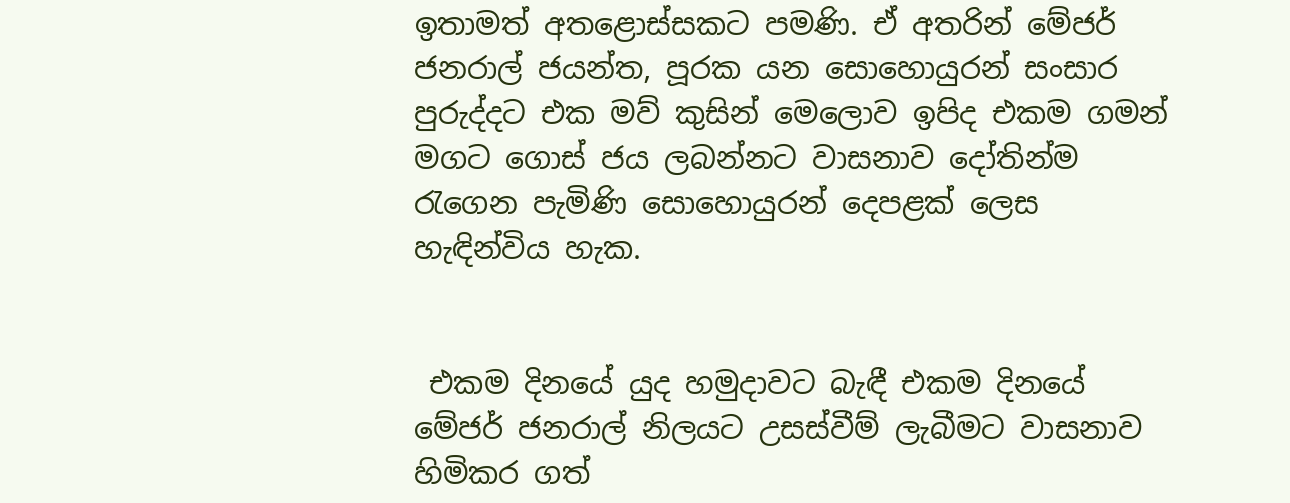ඉතාමත් අතළොස්සකට පමණි. ඒ අතරින් මේජර් ජනරාල් ජයන්ත, පූරක යන සොහොයුරන් සංසාර පුරුද්දට එක මව් කුසින් මෙලොව ඉපිද එකම ගමන් මගට ගොස් ජය ලබන්නට වාසනාව දෝතින්ම රැගෙන පැමිණි සොහොයුරන් දෙපළක් ලෙස හැඳින්විය හැක.


 එකම දිනයේ යුද හමුදාවට බැඳී එකම දිනයේ මේජර් ජනරාල් නිලයට උසස්වීම් ලැබීමට වාසනාව හිමිකර ගත්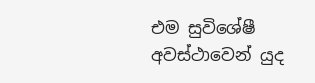එම සුවිශේෂී අවස්ථාවෙන් යුද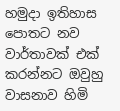හමුදා ඉතිහාස පොතට නව වාර්තාවක් එක් කරන්නට ඔවුහු වාසනාව හිමි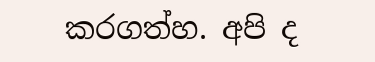කරගත්හ. අපි ද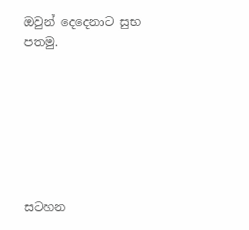ඔවුන් දෙදෙනාට සුභ පතමු.







සටහන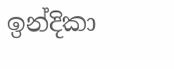ඉන්දිකා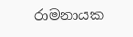රාමනායක